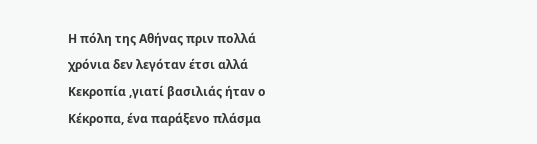Η πόλη της Αθήνας πριν πολλά χρόνια δεν λεγόταν έτσι αλλά Κεκροπία ,γιατί βασιλιάς ήταν ο Κέκροπα, ένα παράξενο πλάσμα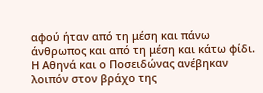αφού ήταν από τη μέση και πάνω άνθρωπος και από τη μέση και κάτω φίδι. Η Αθηνά και ο Ποσειδώνας ανέβηκαν λοιπόν στον βράχο της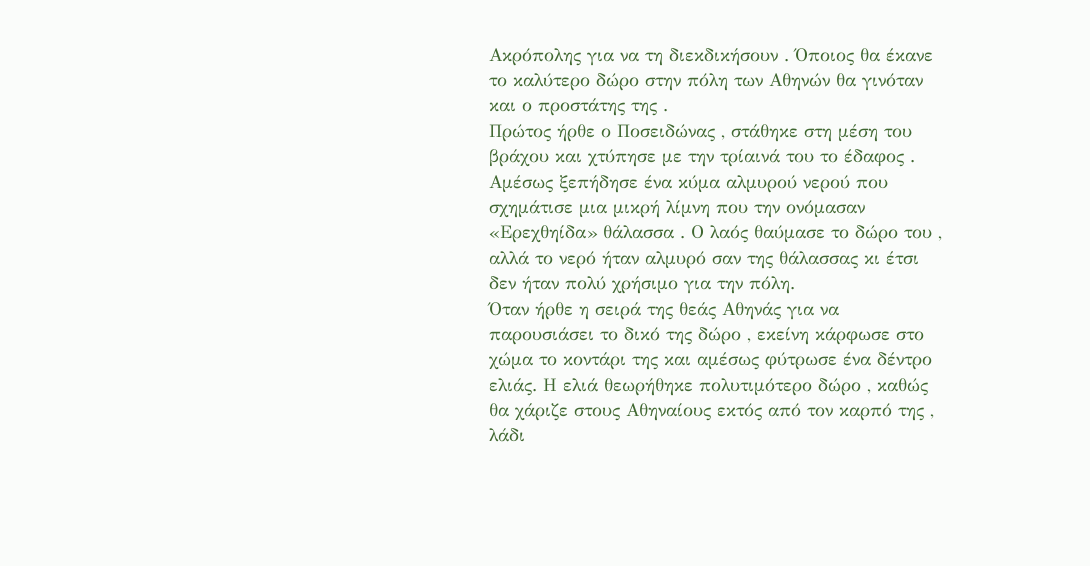Ακρόπολης για να τη διεκδικήσουν . Όποιος θα έκανε το καλύτερο δώρο στην πόλη των Αθηνών θα γινόταν και ο προστάτης της .
Πρώτος ήρθε ο Ποσειδώνας , στάθηκε στη μέση του βράχου και χτύπησε με την τρίαινά του το έδαφος . Αμέσως ξεπήδησε ένα κύμα αλμυρού νερού που σχημάτισε μια μικρή λίμνη που την ονόμασαν «Ερεχθηίδα» θάλασσα . Ο λαός θαύμασε το δώρο του , αλλά το νερό ήταν αλμυρό σαν της θάλασσας κι έτσι δεν ήταν πολύ χρήσιμο για την πόλη.
Όταν ήρθε η σειρά της θεάς Αθηνάς για να παρουσιάσει το δικό της δώρο , εκείνη κάρφωσε στο χώμα το κοντάρι της και αμέσως φύτρωσε ένα δέντρο ελιάς. Η ελιά θεωρήθηκε πολυτιμότερο δώρο , καθώς θα χάριζε στους Αθηναίους εκτός από τον καρπό της , λάδι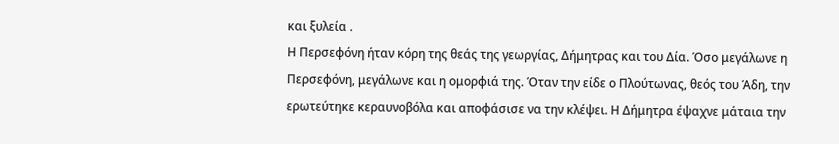και ξυλεία .
Η Περσεφόνη ήταν κόρη της θεάς της γεωργίας, Δήμητρας και του Δία. Όσο μεγάλωνε η Περσεφόνη, μεγάλωνε και η ομορφιά της. Όταν την είδε ο Πλούτωνας, θεός του Άδη, την ερωτεύτηκε κεραυνοβόλα και αποφάσισε να την κλέψει. Η Δήμητρα έψαχνε μάταια την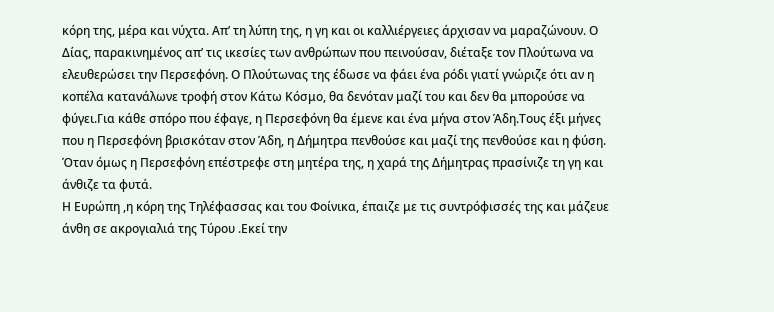κόρη της, μέρα και νύχτα. Απ’ τη λύπη της, η γη και οι καλλιέργειες άρχισαν να μαραζώνουν. Ο Δίας, παρακινημένος απ’ τις ικεσίες των ανθρώπων που πεινούσαν, διέταξε τον Πλούτωνα να ελευθερώσει την Περσεφόνη. Ο Πλούτωνας της έδωσε να φάει ένα ρόδι γιατί γνώριζε ότι αν η κοπέλα κατανάλωνε τροφή στον Κάτω Κόσμο, θα δενόταν μαζί του και δεν θα μπορούσε να φύγει.Για κάθε σπόρο που έφαγε, η Περσεφόνη θα έμενε και ένα μήνα στον Άδη.Τους έξι μήνες που η Περσεφόνη βρισκόταν στον Άδη, η Δήμητρα πενθούσε και μαζί της πενθούσε και η φύση. Όταν όμως η Περσεφόνη επέστρεφε στη μητέρα της, η χαρά της Δήμητρας πρασίνιζε τη γη και άνθιζε τα φυτά.
Η Ευρώπη ,η κόρη της Τηλέφασσας και του Φοίνικα, έπαιζε με τις συντρόφισσές της και μάζευε άνθη σε ακρογιαλιά της Τύρου .Εκεί την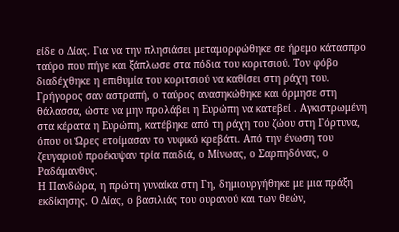είδε ο Δίας. Για να την πλησιάσει μεταμορφώθηκε σε ήρεμο κάτασπρο ταύρο που πήγε και ξάπλωσε στα πόδια του κοριτσιού. Τον φόβο διαδέχθηκε η επιθυμία του κοριτσιού να καθίσει στη ράχη του. Γρήγορος σαν αστραπή, ο ταύρος ανασηκώθηκε και όρμησε στη θάλασσα, ώστε να μην προλάβει η Ευρώπη να κατεβεί . Αγκιστρωμένη στα κέρατα η Ευρώπη, κατέβηκε από τη ράχη του ζώου στη Γόρτυνα, όπου οι Ώρες ετοίμασαν το νυφικό κρεβάτι. Από την ένωση του ζευγαριού προέκυψαν τρία παιδιά, ο Μίνωας, ο Σαρπηδόνας, ο Ραδάμανθυς.
Η Πανδώρα, η πρώτη γυναίκα στη Γη, δημιουργήθηκε με μια πράξη εκδίκησης. Ο Δίας, ο βασιλιάς του ουρανού και των θεών,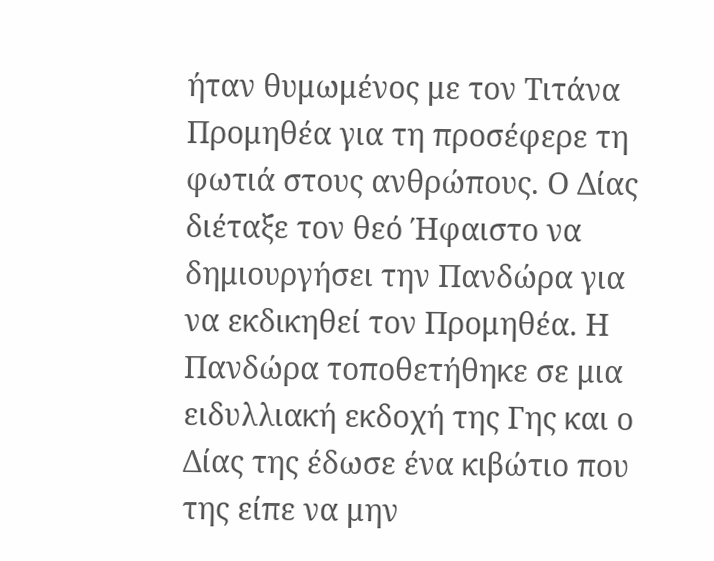ήταν θυμωμένος με τον Τιτάνα Προμηθέα για τη προσέφερε τη φωτιά στους ανθρώπους. Ο Δίας διέταξε τον θεό Ήφαιστο να δημιουργήσει την Πανδώρα για να εκδικηθεί τον Προμηθέα. Η Πανδώρα τοποθετήθηκε σε μια ειδυλλιακή εκδοχή της Γης και ο Δίας της έδωσε ένα κιβώτιο που της είπε να μην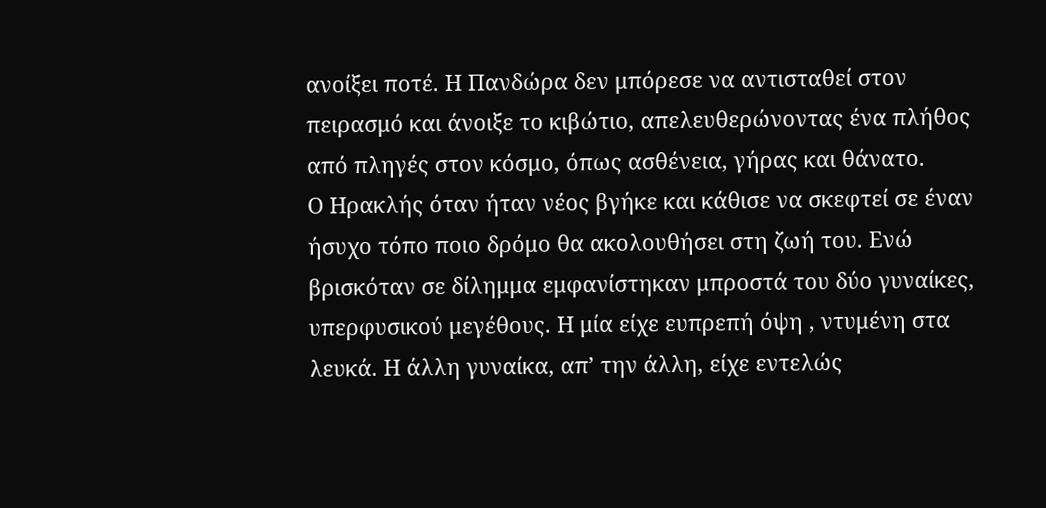ανοίξει ποτέ. Η Πανδώρα δεν μπόρεσε να αντισταθεί στον πειρασμό και άνοιξε το κιβώτιο, απελευθερώνοντας ένα πλήθος από πληγές στον κόσμο, όπως ασθένεια, γήρας και θάνατο.
Ο Ηρακλής όταν ήταν νέος βγήκε και κάθισε να σκεφτεί σε έναν ήσυχο τόπο ποιο δρόμο θα ακολουθήσει στη ζωή του. Ενώ βρισκόταν σε δίλημμα εμφανίστηκαν μπροστά του δύο γυναίκες, υπερφυσικού μεγέθους. Η μία είχε ευπρεπή όψη , ντυμένη στα λευκά. Η άλλη γυναίκα, απ’ την άλλη, είχε εντελώς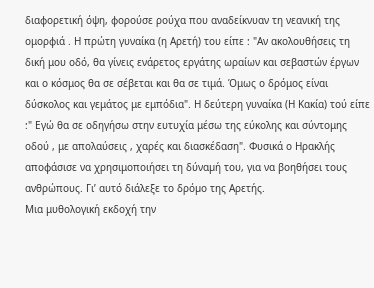διαφορετική όψη, φορούσε ρούχα που αναδείκνυαν τη νεανική της ομορφιά . Η πρώτη γυναίκα (η Αρετή) του είπε : "Αν ακολουθήσεις τη δική μου οδό, θα γίνεις ενάρετος εργάτης ωραίων και σεβαστών έργων και ο κόσμος θα σε σέβεται και θα σε τιμά. Όμως ο δρόμος είναι δύσκολος και γεμάτος με εμπόδια". Η δεύτερη γυναίκα (Η Κακία) τού είπε :" Εγώ θα σε οδηγήσω στην ευτυχία μέσω της εύκολης και σύντομης οδού , με απολαύσεις , χαρές και διασκέδαση". Φυσικά ο Ηρακλής αποφάσισε να χρησιμοποιήσει τη δύναµή του, για να βοηθήσει τους ανθρώπους. Γι’ αυτό διάλεξε το δρόµο της Αρετής.
Μια μυθολογική εκδοχή την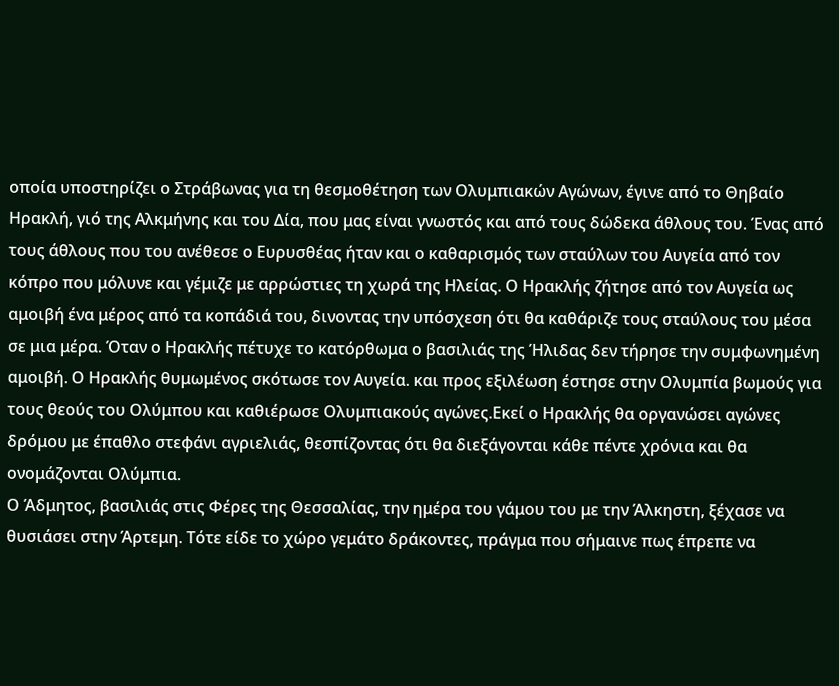οποία υποστηρίζει ο Στράβωνας για τη θεσμοθέτηση των Ολυμπιακών Αγώνων, έγινε από το Θηβαίο Ηρακλή, γιό της Αλκμήνης και του Δία, που μας είναι γνωστός και από τους δώδεκα άθλους του. Ένας από τους άθλους που του ανέθεσε ο Ευρυσθέας ήταν και ο καθαρισμός των σταύλων του Αυγεία από τον κόπρο που μόλυνε και γέμιζε με αρρώστιες τη χωρά της Ηλείας. Ο Ηρακλής ζήτησε από τον Αυγεία ως αμοιβή ένα μέρος από τα κοπάδιά του, δινοντας την υπόσχεση ότι θα καθάριζε τους σταύλους του μέσα σε μια μέρα. Όταν ο Ηρακλής πέτυχε το κατόρθωμα ο βασιλιάς της Ήλιδας δεν τήρησε την συμφωνημένη αμοιβή. Ο Ηρακλής θυμωμένος σκότωσε τον Αυγεία. και προς εξιλέωση έστησε στην Ολυμπία βωμούς για τους θεούς του Ολύμπου και καθιέρωσε Ολυμπιακούς αγώνες.Εκεί ο Ηρακλής θα οργανώσει αγώνες δρόμου με έπαθλο στεφάνι αγριελιάς, θεσπίζοντας ότι θα διεξάγονται κάθε πέντε χρόνια και θα ονομάζονται Ολύμπια.
Ο Άδμητος, βασιλιάς στις Φέρες της Θεσσαλίας, την ημέρα του γάμου του με την Άλκηστη, ξέχασε να θυσιάσει στην Άρτεμη. Τότε είδε το χώρο γεμάτο δράκοντες, πράγμα που σήμαινε πως έπρεπε να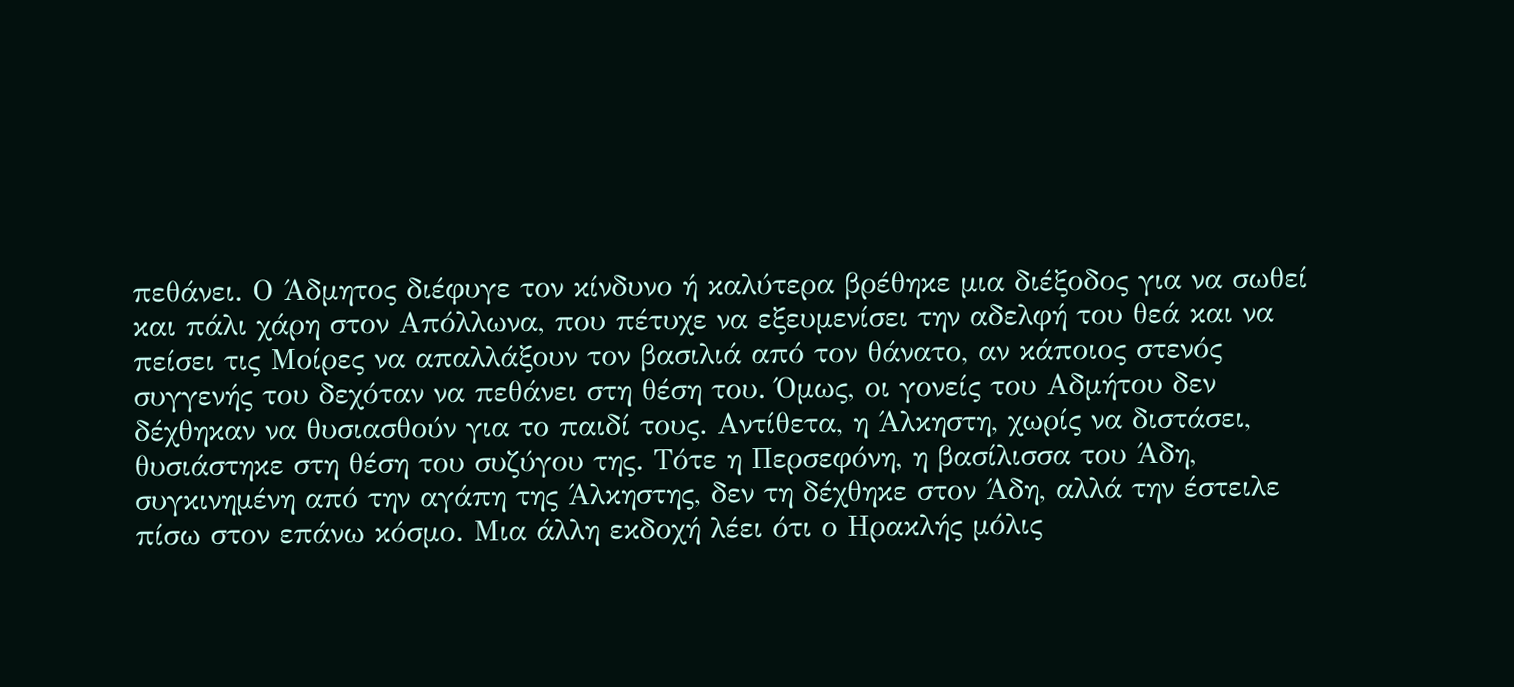πεθάνει. Ο Άδμητος διέφυγε τον κίνδυνο ή καλύτερα βρέθηκε μια διέξοδος για να σωθεί και πάλι χάρη στον Απόλλωνα, που πέτυχε να εξευμενίσει την αδελφή του θεά και να πείσει τις Μοίρες να απαλλάξουν τον βασιλιά από τον θάνατο, αν κάποιος στενός συγγενής του δεχόταν να πεθάνει στη θέση του. Όμως, οι γονείς του Αδμήτου δεν δέχθηκαν να θυσιασθούν για το παιδί τους. Αντίθετα, η Άλκηστη, χωρίς να διστάσει, θυσιάστηκε στη θέση του συζύγου της. Τότε η Περσεφόνη, η βασίλισσα του Άδη, συγκινημένη από την αγάπη της Άλκηστης, δεν τη δέχθηκε στον Άδη, αλλά την έστειλε πίσω στον επάνω κόσμο. Μια άλλη εκδοχή λέει ότι ο Ηρακλής μόλις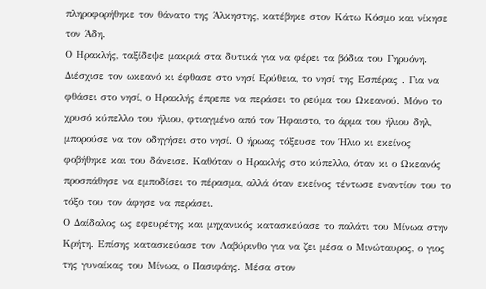πληροφορήθηκε τον θάνατο της Άλκηστης, κατέβηκε στον Κάτω Κόσμο και νίκησε τον Άδη.
Ο Ηρακλής, ταξίδεψε μακριά στα δυτικά για να φέρει τα βόδια του Γηρυόνη. Διέσχισε τον ωκεανό κι έφθασε στο νησί Ερύθεια, το νησί της Εσπέρας . Για να φθάσει στο νησί, ο Ηρακλής έπρεπε να περάσει το ρεύμα του Ωκεανού. Μόνο το χρυσό κύπελλο του ήλιου, φτιαγμένο από τον Ήφαιστο, το άρμα του ήλιου δηλ, μπορούσε να τον οδηγήσει στο νησί. Ο ήρωας τόξευσε τον Ήλιο κι εκείνος φοβήθηκε και του δάνεισε. Καθόταν ο Ηρακλής στο κύπελλο, όταν κι ο Ωκεανός προσπάθησε να εμποδίσει το πέρασμα, αλλά όταν εκείνος τέντωσε εναντίον του το τόξο του τον άφησε να περάσει.
Ο Δαίδαλος ως εφευρέτης και μηχανικός κατασκεύασε το παλάτι του Μίνωα στην Κρήτη. Επίσης κατασκεύασε τον Λαβύρινθο για να ζει μέσα ο Μινώταυρος, ο γιος της γυναίκας του Μίνωα, ο Πασιφάης. Μέσα στον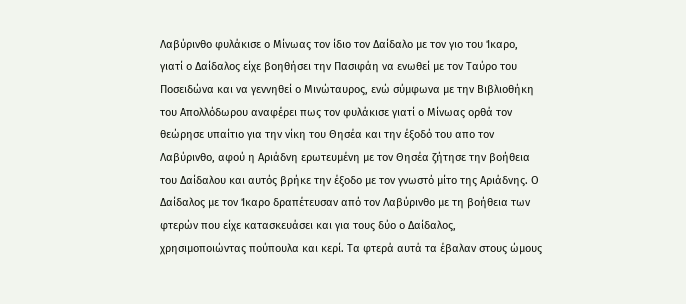Λαβύρινθο φυλάκισε ο Μίνωας τον ίδιο τον Δαίδαλο με τον γιο του Ίκαρο, γιατί ο Δαίδαλος είχε βοηθήσει την Πασιφάη να ενωθεί με τον Ταύρο του Ποσειδώνα και να γεννηθεί ο Μινώταυρος, ενώ σύμφωνα με την Βιβλιοθήκη του Απολλόδωρου αναφέρει πως τον φυλάκισε γιατί ο Μίνωας ορθά τον θεώρησε υπαίτιο για την νίκη του Θησέα και την έξοδό του απο τον Λαβύρινθο, αφού η Αριάδνη ερωτευμένη με τον Θησέα ζήτησε την βοήθεια του Δαίδαλου και αυτός βρήκε την έξοδο με τον γνωστό μίτο της Αριάδνης. Ο Δαίδαλος με τον Ίκαρο δραπέτευσαν από τον Λαβύρινθο με τη βοήθεια των φτερών που είχε κατασκευάσει και για τους δύο ο Δαίδαλος, χρησιμοποιώντας πούπουλα και κερί. Τα φτερά αυτά τα έβαλαν στους ώμους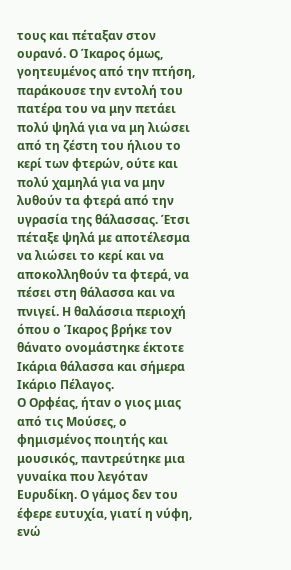τους και πέταξαν στον ουρανό. Ο Ίκαρος όμως, γοητευμένος από την πτήση, παράκουσε την εντολή του πατέρα του να μην πετάει πολύ ψηλά για να μη λιώσει από τη ζέστη του ήλιου το κερί των φτερών, ούτε και πολύ χαμηλά για να μην λυθούν τα φτερά από την υγρασία της θάλασσας. Έτσι πέταξε ψηλά με αποτέλεσμα να λιώσει το κερί και να αποκολληθούν τα φτερά, να πέσει στη θάλασσα και να πνιγεί. Η θαλάσσια περιοχή όπου ο Ίκαρος βρήκε τον θάνατο ονομάστηκε έκτοτε Ικάρια θάλασσα και σήμερα Ικάριο Πέλαγος.
Ο Ορφέας, ήταν ο γιος μιας από τις Μούσες, ο φημισμένος ποιητής και μουσικός, παντρεύτηκε μια γυναίκα που λεγόταν Ευρυδίκη. Ο γάμος δεν του έφερε ευτυχία, γιατί η νύφη, ενώ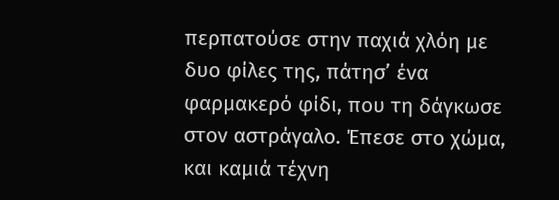περπατούσε στην παχιά χλόη με δυο φίλες της, πάτησ’ ένα φαρμακερό φίδι, που τη δάγκωσε στον αστράγαλο. Έπεσε στο χώμα, και καμιά τέχνη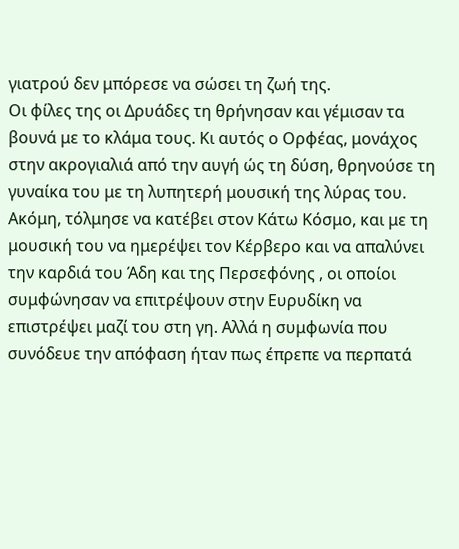γιατρού δεν μπόρεσε να σώσει τη ζωή της.
Οι φίλες της οι Δρυάδες τη θρήνησαν και γέμισαν τα βουνά με το κλάμα τους. Κι αυτός ο Ορφέας, μονάχος στην ακρογιαλιά από την αυγή ώς τη δύση, θρηνούσε τη γυναίκα του με τη λυπητερή μουσική της λύρας του. Ακόμη, τόλμησε να κατέβει στον Κάτω Κόσμο, και με τη μουσική του να ημερέψει τον Κέρβερο και να απαλύνει την καρδιά του Άδη και της Περσεφόνης , οι οποίοι συμφώνησαν να επιτρέψουν στην Ευρυδίκη να επιστρέψει μαζί του στη γη. Αλλά η συμφωνία που συνόδευε την απόφαση ήταν πως έπρεπε να περπατά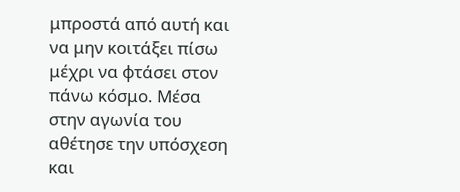μπροστά από αυτή και να μην κοιτάξει πίσω μέχρι να φτάσει στον πάνω κόσμο. Μέσα στην αγωνία του αθέτησε την υπόσχεση και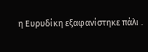η Ευρυδίκη εξαφανίστηκε πάλι .